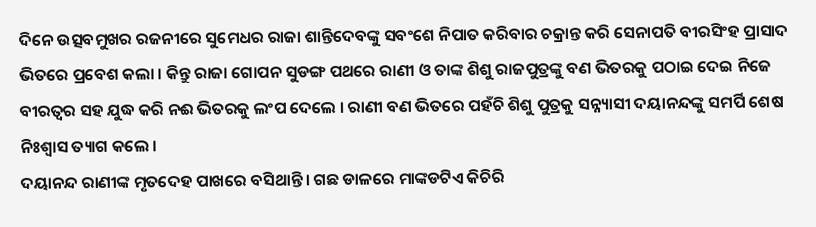ଦିନେ ଉତ୍ସବମୁଖର ରଜନୀରେ ସୁମେଧର ରାଜା ଶାନ୍ତିଦେବଙ୍କୁ ସବଂଶେ ନିପାତ କରିବାର ଚକ୍ରାନ୍ତ କରି ସେନାପତି ବୀରସିଂହ ପ୍ରାସାଦ ଭିତରେ ପ୍ରବେଶ କଲା । କିନ୍ତୁ ରାଜା ଗୋପନ ସୁଡଙ୍ଗ ପଥରେ ରାଣୀ ଓ ତାଙ୍କ ଶିଶୁ ରାଜପୁତ୍ରଙ୍କୁ ବଣ ଭିତରକୁ ପଠାଇ ଦେଇ ନିଜେ ବୀରତ୍ୱର ସହ ଯୁଦ୍ଧ କରି ନଈ ଭିତରକୁ ଲଂପ ଦେଲେ । ରାଣୀ ବଣ ଭିତରେ ପହଁଚି ଶିଶୁ ପୁତ୍ରକୁ ସନ୍ନ୍ୟାସୀ ଦୟାନନ୍ଦଙ୍କୁ ସମର୍ପି ଶେଷ ନିଃଶ୍ୱାସ ତ୍ୟାଗ କଲେ ।
ଦୟାନନ୍ଦ ରାଣୀଙ୍କ ମୃତଦେହ ପାଖରେ ବସିଥାନ୍ତି । ଗଛ ଡାଳରେ ମାଙ୍କଡଟିଏ କିଚିରି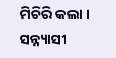ମିଚିରି କଲା । ସନ୍ନ୍ୟାସୀ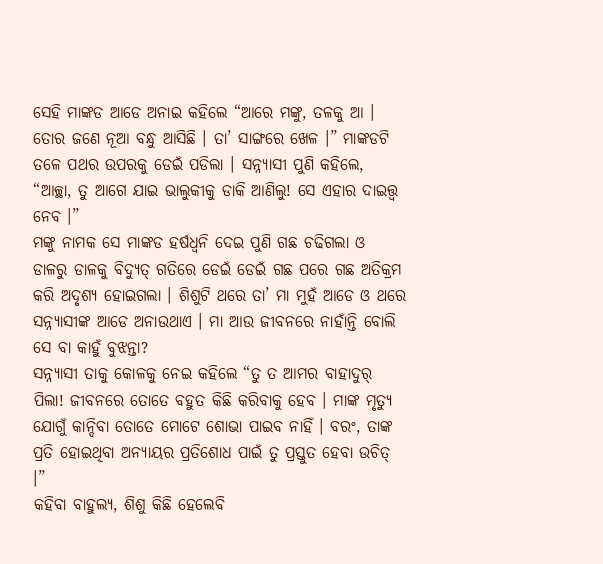ସେହି ମାଙ୍କଡ ଆଡେ ଅନାଇ କହିଲେ “ଆରେ ମଙ୍କୁ, ତଳକୁ ଆ । ତୋର ଜଣେ ନୂଆ ବନ୍ଧୁ ଆସିଛି । ତା’ ସାଙ୍ଗରେ ଖେଳ ।” ମାଙ୍କଡଟି ତଳେ ପଥର ଉପରକୁ ଡେଇଁ ପଡିଲା । ସନ୍ନ୍ୟାସୀ ପୁଣି କହିଲେ, “ଆଚ୍ଛା, ତୁ ଆଗେ ଯାଇ ଭାଲୁକୀକୁ ଡାକି ଆଣିଲୁ! ସେ ଏହାର ଦାଇତ୍ତ୍ଵ ନେବ ।”
ମଙ୍କୁ ନାମକ ସେ ମାଙ୍କଡ ହର୍ଷଧ୍ୱନି ଦେଇ ପୁଣି ଗଛ ଚଢିଗଲା ଓ ଡାଳରୁ ଡାଳକୁ ବିଦ୍ୟୁତ୍ ଗତିରେ ଡେଇଁ ଡେଇଁ ଗଛ ପରେ ଗଛ ଅତିକ୍ରମ କରି ଅଦୃଶ୍ୟ ହୋଇଗଲା । ଶିଶୁଟି ଥରେ ତା’ ମା ମୁହଁ ଆଡେ ଓ ଥରେ ସନ୍ନ୍ୟାସୀଙ୍କ ଆଡେ ଅନାଉଥାଏ । ମା ଆଉ ଜୀବନରେ ନାହାଁନ୍ତି ବୋଲି ସେ ବା କାହୁଁ ବୁଝନ୍ତା?
ସନ୍ନ୍ୟାସୀ ତାକୁ କୋଳକୁ ନେଇ କହିଲେ “ତୁ ତ ଆମର ବାହାଦୁର୍ ପିଲା! ଜୀବନରେ ତୋତେ ବହୁତ କିଛି କରିବାକୁ ହେବ । ମାଙ୍କ ମୃତ୍ୟୁ ଯୋଗୁଁ କାନ୍ଦିବା ତୋତେ ମୋଟେ ଶୋଭା ପାଇବ ନାହିଁ । ବରଂ, ତାଙ୍କ ପ୍ରତି ହୋଇଥିବା ଅନ୍ୟାୟର ପ୍ରତିଶୋଧ ପାଇଁ ତୁ ପ୍ରସ୍ତୁତ ହେବା ଉଚିତ୍ ।”
କହିବା ବାହୁଲ୍ୟ, ଶିଶୁ କିଛି ହେଲେବି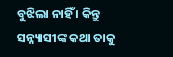ବୁଝିଲା ନାହିଁ । କିନ୍ତୁ ସନ୍ନ୍ୟାସୀଙ୍କ କଥା ତାକୁ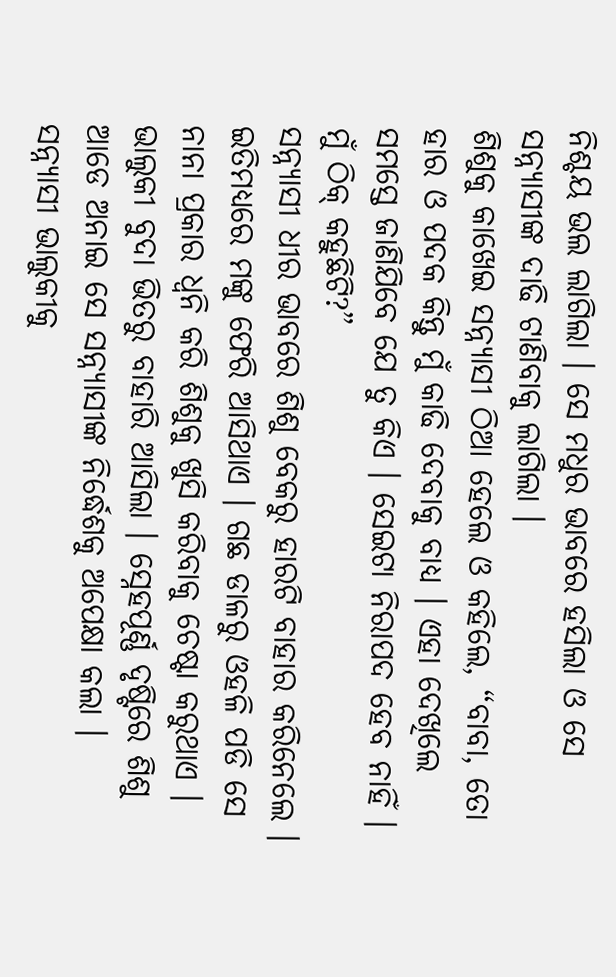ନିଶ୍ଚୟ ଭଲ ଲାଗିଲା । ସେ ମଧୁର ଭାବରେ ହସିଲା ଓ ସେ ସନ୍ନ୍ୟାସୀଙ୍କ ଦାଢି ଟାଣିବାକୁ ଲାଗିଲା ।
ଶିଶୁକୁ କାଖେଇ ସନ୍ନ୍ୟାସୀ ଠିଆ ହେଲେ ଓ କହିଲେ, “ବାବା, ତୋ ହାର ଓ ପଦକ କିନ୍ତୁ ମୁଁ କାଢି ଦେବାକୁ ବାଧ୍ୟ । ଏହା ଦେଖିଲେ ସମସ୍ତେ ଜାଣିଯିବେ ଯେ ତୁ କିଏ । ସେଇଟା ନିରାପଦ ହେବ ନାହିଁ । ମୁଁ ଠିକ୍ କହୁଛିଟି?”
ସନ୍ନ୍ୟାସୀ ଧୀର ଭାବରେ ଶିଶୁ ବେକରୁ ହାରଟି ବାହାର କରିନେଲେ । ଇତିମଧ୍ୟରେ ମଙ୍କୁ ଫେରି ଆସିଥାଏ । ଗଛ ଡାଳରୁ ଓହଳି ପଡି ସେ ନାନା ପ୍ରକାର ଧ୍ୱନି କରି ଶିଶୁକୁ ଖୁସି କରିବାକୁ ଚେଷ୍ଟା କରୁଥାଏ ।
ଭାଲୁକୀ ବୁଦା ଭିତରୁ ବାହାରି ଆସିଲା । ସ୍ନେହପୂର୍ଣ୍ଣ ଦୃଷ୍ଟିରେ ଶିଶୁ ଆଡେ ଅନାଇ ସେ ସନ୍ନ୍ୟାସୀଙ୍କ ନିର୍ଦ୍ଧେଶକୁ ଅପେକ୍ଷା କଲା ।
ସନ୍ନ୍ୟାସୀ ଭାଲୁକୀକୁ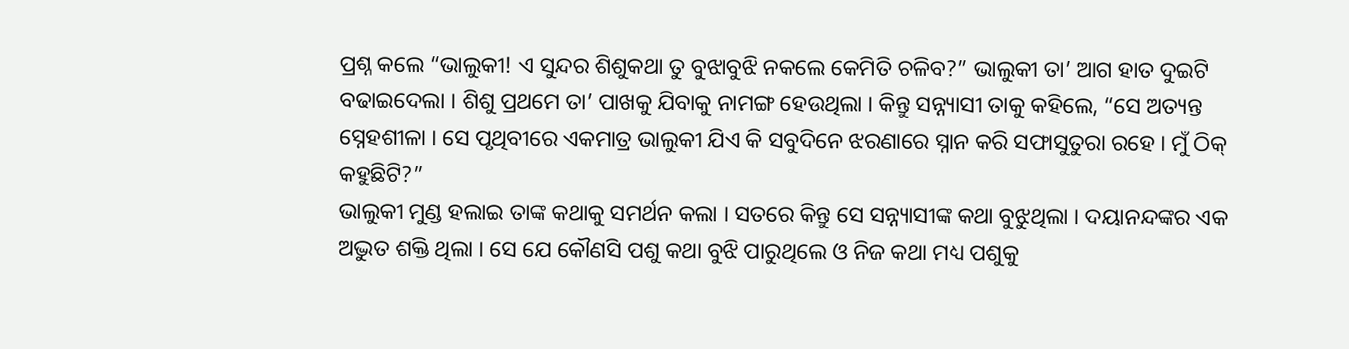ପ୍ରଶ୍ନ କଲେ “ଭାଲୁକୀ! ଏ ସୁନ୍ଦର ଶିଶୁକଥା ତୁ ବୁଝାବୁଝି ନକଲେ କେମିତି ଚଳିବ?” ଭାଲୁକୀ ତା’ ଆଗ ହାତ ଦୁଇଟି ବଢାଇଦେଲା । ଶିଶୁ ପ୍ରଥମେ ତା’ ପାଖକୁ ଯିବାକୁ ନାମଙ୍ଗ ହେଉଥିଲା । କିନ୍ତୁ ସନ୍ନ୍ୟାସୀ ତାକୁ କହିଲେ, “ସେ ଅତ୍ୟନ୍ତ ସ୍ନେହଶୀଳା । ସେ ପୃଥିବୀରେ ଏକମାତ୍ର ଭାଲୁକୀ ଯିଏ କି ସବୁଦିନେ ଝରଣାରେ ସ୍ନାନ କରି ସଫାସୁତୁରା ରହେ । ମୁଁ ଠିକ୍ କହୁଛିଟି?”
ଭାଲୁକୀ ମୁଣ୍ଡ ହଲାଇ ତାଙ୍କ କଥାକୁ ସମର୍ଥନ କଲା । ସତରେ କିନ୍ତୁ ସେ ସନ୍ନ୍ୟାସୀଙ୍କ କଥା ବୁଝୁଥିଲା । ଦୟାନନ୍ଦଙ୍କର ଏକ ଅଦ୍ଭୁତ ଶକ୍ତି ଥିଲା । ସେ ଯେ କୌଣସି ପଶୁ କଥା ବୁଝି ପାରୁଥିଲେ ଓ ନିଜ କଥା ମଧ୍ୟ ପଶୁକୁ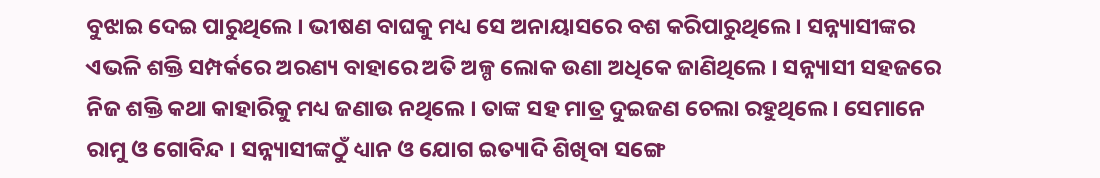ବୁଝାଇ ଦେଇ ପାରୁଥିଲେ । ଭୀଷଣ ବାଘକୁ ମଧ୍ୟ ସେ ଅନାୟାସରେ ବଶ କରିପାରୁଥିଲେ । ସନ୍ନ୍ୟାସୀଙ୍କର ଏଭଳି ଶକ୍ତି ସମ୍ପର୍କରେ ଅରଣ୍ୟ ବାହାରେ ଅତି ଅଳ୍ପ ଲୋକ ଉଣା ଅଧିକେ ଜାଣିଥିଲେ । ସନ୍ନ୍ୟାସୀ ସହଜରେ ନିଜ ଶକ୍ତି କଥା କାହାରିକୁ ମଧ୍ୟ ଜଣାଉ ନଥିଲେ । ତାଙ୍କ ସହ ମାତ୍ର ଦୁଇଜଣ ଚେଲା ରହୁଥିଲେ । ସେମାନେ ରାମୁ ଓ ଗୋବିନ୍ଦ । ସନ୍ନ୍ୟାସୀଙ୍କଠୁଁ ଧ୍ୟାନ ଓ ଯୋଗ ଇତ୍ୟାଦି ଶିଖିବା ସଙ୍ଗେ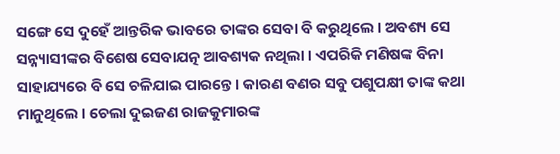ସଙ୍ଗେ ସେ ଦୁହେଁ ଆନ୍ତରିକ ଭାବରେ ତାଙ୍କର ସେବା ବି କରୁଥିଲେ । ଅବଶ୍ୟ ସେ ସନ୍ନ୍ୟାସୀଙ୍କର ବିଶେଷ ସେବାଯତ୍ନ ଆବଶ୍ୟକ ନଥିଲା । ଏପରିକି ମଣିଷଙ୍କ ବିନା ସାହାଯ୍ୟରେ ବି ସେ ଚଳିଯାଇ ପାରନ୍ତେ । କାରଣ ବଣର ସବୁ ପଶୁପକ୍ଷୀ ତାଙ୍କ କଥା ମାନୁଥିଲେ । ଚେଲା ଦୁଇଜଣ ରାଜକୁମାରଙ୍କ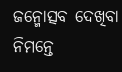ଜନ୍ମୋତ୍ସବ ଦେଖିବା ନିମନ୍ତେ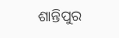ଶାନ୍ତିପୁର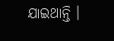ଯାଇଥାନ୍ତି ।